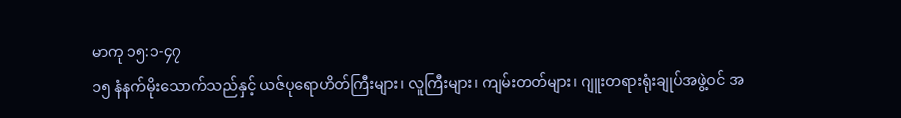မာကု ၁၅:၁-၄၇
၁၅ နံနက်မိုးသောက်သည်နှင့် ယဇ်ပုရောဟိတ်ကြီးများ၊ လူကြီးများ၊ ကျမ်းတတ်များ၊ ဂျူးတရားရုံးချုပ်အဖွဲ့ဝင် အ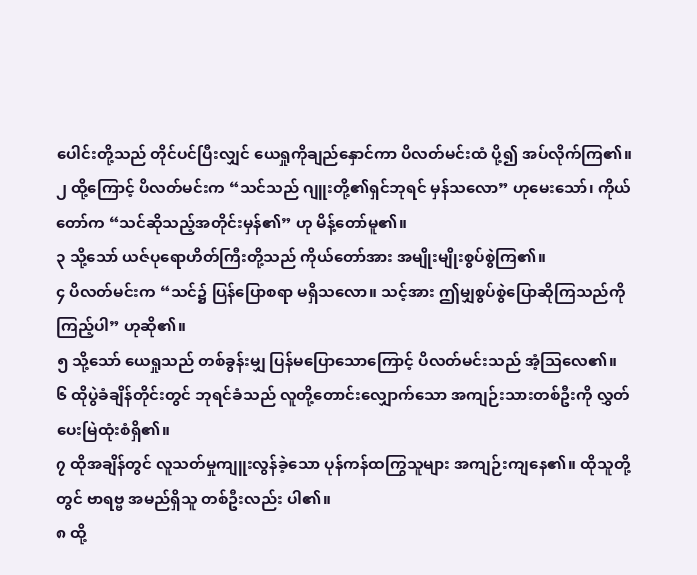ပေါင်းတို့သည် တိုင်ပင်ပြီးလျှင် ယေရှုကိုချည်နှောင်ကာ ပိလတ်မင်းထံ ပို့၍ အပ်လိုက်ကြ၏။
၂ ထို့ကြောင့် ပိလတ်မင်းက “သင်သည် ဂျူးတို့၏ရှင်ဘုရင် မှန်သလော” ဟုမေးသော်၊ ကိုယ်တော်က “သင်ဆိုသည့်အတိုင်းမှန်၏” ဟု မိန့်တော်မူ၏။
၃ သို့သော် ယဇ်ပုရောဟိတ်ကြီးတို့သည် ကိုယ်တော်အား အမျိုးမျိုးစွပ်စွဲကြ၏။
၄ ပိလတ်မင်းက “သင်၌ ပြန်ပြောစရာ မရှိသလော။ သင့်အား ဤမျှစွပ်စွဲပြောဆိုကြသည်ကို ကြည့်ပါ” ဟုဆို၏။
၅ သို့သော် ယေရှုသည် တစ်ခွန်းမျှ ပြန်မပြောသောကြောင့် ပိလတ်မင်းသည် အံ့သြလေ၏။
၆ ထိုပွဲခံချိန်တိုင်းတွင် ဘုရင်ခံသည် လူတို့တောင်းလျှောက်သော အကျဉ်းသားတစ်ဦးကို လွှတ်ပေးမြဲထုံးစံရှိ၏။
၇ ထိုအချိန်တွင် လူသတ်မှုကျူးလွန်ခဲ့သော ပုန်ကန်ထကြွသူများ အကျဉ်းကျနေ၏။ ထိုသူတို့တွင် ဗာရဗ္ဗ အမည်ရှိသူ တစ်ဦးလည်း ပါ၏။
၈ ထို့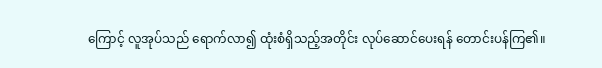ကြောင့် လူအုပ်သည် ရောက်လာ၍ ထုံးစံရှိသည့်အတိုင်း လုပ်ဆောင်ပေးရန် တောင်းပန်ကြ၏။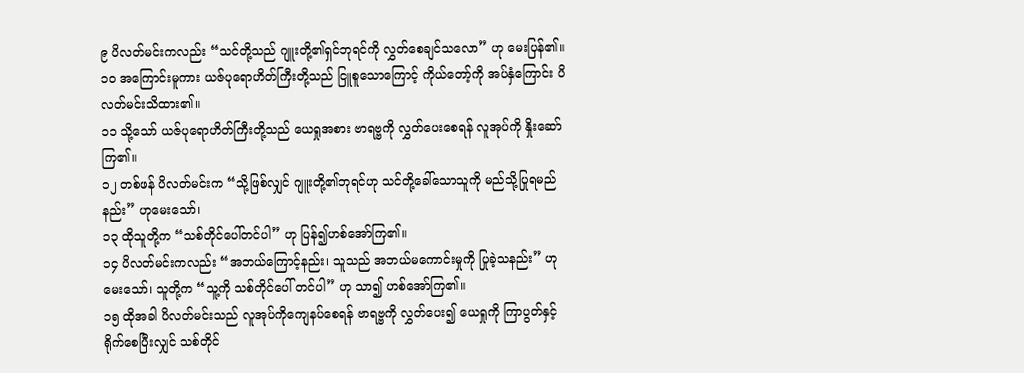၉ ပိလတ်မင်းကလည်း “သင်တို့သည် ဂျူးတို့၏ရှင်ဘုရင်ကို လွှတ်စေချင်သလော” ဟု မေးပြန်၏။
၁၀ အကြောင်းမူကား ယဇ်ပုရောဟိတ်ကြီးတို့သည် ငြူစူသောကြောင့် ကိုယ်တော့်ကို အပ်နှံကြောင်း ပိလတ်မင်းသိထား၏။
၁၁ သို့သော် ယဇ်ပုရောဟိတ်ကြီးတို့သည် ယေရှုအစား ဗာရဗ္ဗကို လွှတ်ပေးစေရန် လူအုပ်ကို နှိုးဆော်ကြ၏။
၁၂ တစ်ဖန် ပိလတ်မင်းက “သို့ဖြစ်လျှင် ဂျူးတို့၏ဘုရင်ဟု သင်တို့ခေါ်သောသူကို မည်သို့ပြုရမည်နည်း” ဟုမေးသော်၊
၁၃ ထိုသူတို့က “သစ်တိုင်ပေါ်တင်ပါ” ဟု ပြန်၍ဟစ်အော်ကြ၏။
၁၄ ပိလတ်မင်းကလည်း “အဘယ်ကြောင့်နည်း၊ သူသည် အဘယ်မကောင်းမှုကို ပြုခဲ့သနည်း” ဟုမေးသော်၊ သူတို့က “သူ့ကို သစ်တိုင်ပေါ် တင်ပါ” ဟု သာ၍ ဟစ်အော်ကြ၏။
၁၅ ထိုအခါ ပိလတ်မင်းသည် လူအုပ်ကိုကျေနပ်စေရန် ဗာရဗ္ဗကို လွှတ်ပေး၍ ယေရှုကို ကြာပွတ်နှင့်ရိုက်စေပြီးလျှင် သစ်တိုင်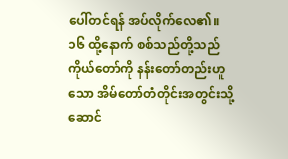ပေါ်တင်ရန် အပ်လိုက်လေ၏။
၁၆ ထို့နောက် စစ်သည်တို့သည် ကိုယ်တော်ကို နန်းတော်တည်းဟူသော အိမ်တော်တံတိုင်းအတွင်းသို့ ဆောင်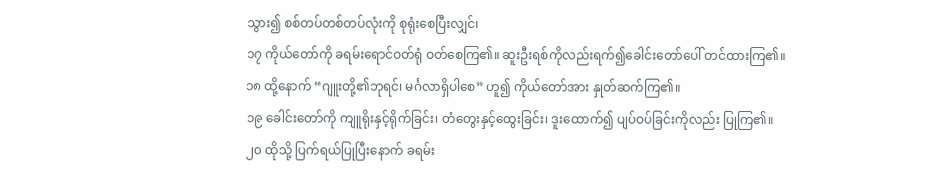သွား၍ စစ်တပ်တစ်တပ်လုံးကို စုရုံးစေပြီးလျှင်၊
၁၇ ကိုယ်တော်ကို ခရမ်းရောင်ဝတ်ရုံ ဝတ်စေကြ၏။ ဆူးဦးရစ်ကိုလည်းရက်၍ခေါင်းတော်ပေါ် တင်ထားကြ၏။
၁၈ ထို့နောက် “ဂျူးတို့၏ဘုရင်၊ မင်္ဂလာရှိပါစေ” ဟူ၍ ကိုယ်တော်အား နှုတ်ဆက်ကြ၏။
၁၉ ခေါင်းတော်ကို ကျူရိုးနှင့်ရိုက်ခြင်း၊ တံတွေးနှင့်ထွေးခြင်း၊ ဒူးထောက်၍ ပျပ်ဝပ်ခြင်းကိုလည်း ပြုကြ၏။
၂၀ ထိုသို့ ပြက်ရယ်ပြုပြီးနောက် ခရမ်း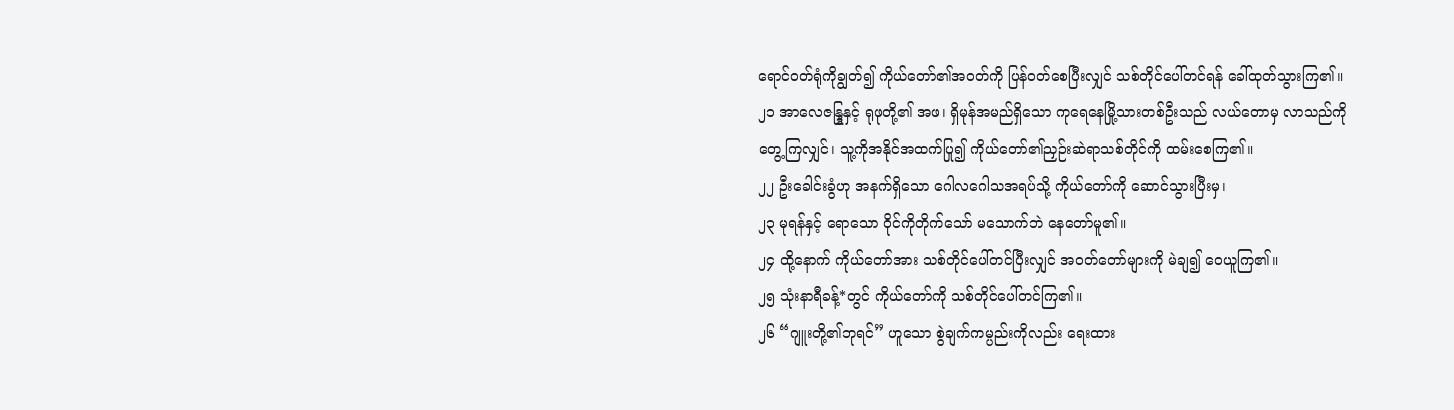ရောင်ဝတ်ရုံကိုချွတ်၍ ကိုယ်တော်၏အဝတ်ကို ပြန်ဝတ်စေပြီးလျှင် သစ်တိုင်ပေါ်တင်ရန် ခေါ်ထုတ်သွားကြ၏။
၂၁ အာလေဇန္ဒြုနှင့် ရုဖုတို့၏ အဖ၊ ရှိမုန်အမည်ရှိသော ကုရေနေမြို့သားတစ်ဦးသည် လယ်တောမှ လာသည်ကို တွေ့ကြလျှင်၊ သူ့ကိုအနိုင်အထက်ပြု၍ ကိုယ်တော်၏ညှဉ်းဆဲရာသစ်တိုင်ကို ထမ်းစေကြ၏။
၂၂ ဦးခေါင်းခွံဟု အနက်ရှိသော ဂေါလဂေါသအရပ်သို့ ကိုယ်တော်ကို ဆောင်သွားပြီးမှ၊
၂၃ မုရန်နှင့် ရောသော ဝိုင်ကိုတိုက်သော် မသောက်ဘဲ နေတော်မူ၏။
၂၄ ထို့နောက် ကိုယ်တော်အား သစ်တိုင်ပေါ်တင်ပြီးလျှင် အဝတ်တော်များကို မဲချ၍ ဝေယူကြ၏။
၂၅ သုံးနာရီခန့်*တွင် ကိုယ်တော်ကို သစ်တိုင်ပေါ်တင်ကြ၏။
၂၆ “ဂျူးတို့၏ဘုရင်” ဟူသော စွဲချက်ကမ္ပည်းကိုလည်း ရေးထား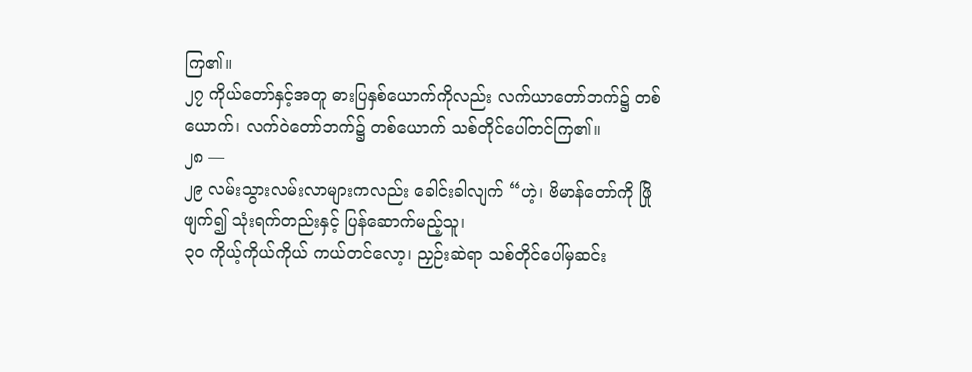ကြ၏။
၂၇ ကိုယ်တော်နှင့်အတူ ဓားပြနှစ်ယောက်ကိုလည်း လက်ယာတော်ဘက်၌ တစ်ယောက်၊ လက်ဝဲတော်ဘက်၌ တစ်ယောက် သစ်တိုင်ပေါ်တင်ကြ၏။
၂၈ —
၂၉ လမ်းသွားလမ်းလာများကလည်း ခေါင်းခါလျက် “ဟဲ့၊ ဗိမာန်တော်ကို ဖြိုဖျက်၍ သုံးရက်တည်းနှင့် ပြန်ဆောက်မည့်သူ၊
၃၀ ကိုယ့်ကိုယ်ကိုယ် ကယ်တင်လော့၊ ညှဉ်းဆဲရာ သစ်တိုင်ပေါ်မှဆင်း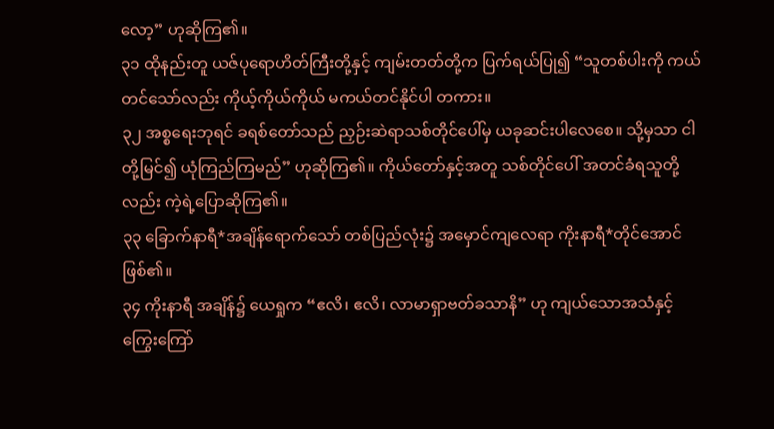လော့” ဟုဆိုကြ၏။
၃၁ ထိုနည်းတူ ယဇ်ပုရောဟိတ်ကြီးတို့နှင့် ကျမ်းတတ်တို့က ပြက်ရယ်ပြု၍ “သူတစ်ပါးကို ကယ်တင်သော်လည်း ကိုယ့်ကိုယ်ကိုယ် မကယ်တင်နိုင်ပါ တကား။
၃၂ အစ္စရေးဘုရင် ခရစ်တော်သည် ညှဉ်းဆဲရာသစ်တိုင်ပေါ်မှ ယခုဆင်းပါလေစေ။ သို့မှသာ ငါတို့မြင်၍ ယုံကြည်ကြမည်” ဟုဆိုကြ၏။ ကိုယ်တော်နှင့်အတူ သစ်တိုင်ပေါ် အတင်ခံရသူတို့လည်း ကဲ့ရဲ့ပြောဆိုကြ၏။
၃၃ ခြောက်နာရီ*အချိန်ရောက်သော် တစ်ပြည်လုံး၌ အမှောင်ကျလေရာ ကိုးနာရီ*တိုင်အောင်ဖြစ်၏။
၃၄ ကိုးနာရီ အချိန်၌ ယေရှုက “ဧလိ၊ ဧလိ၊ လာမာရှာဗတ်ခသာနိ” ဟု ကျယ်သောအသံနှင့် ကြွေးကြော်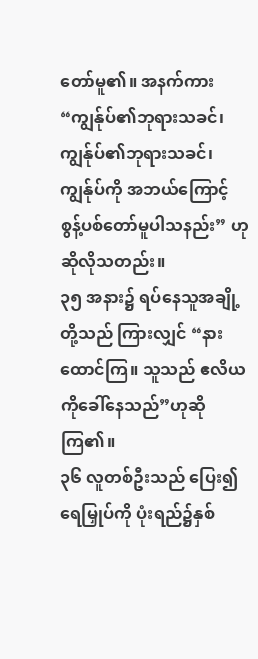တော်မူ၏။ အနက်ကား “ကျွန်ုပ်၏ဘုရားသခင်၊ ကျွန်ုပ်၏ဘုရားသခင်၊ ကျွန်ုပ်ကို အဘယ်ကြောင့် စွန့်ပစ်တော်မူပါသနည်း” ဟု ဆိုလိုသတည်း။
၃၅ အနား၌ ရပ်နေသူအချို့တို့သည် ကြားလျှင် “နားထောင်ကြ။ သူသည် ဧလိယကိုခေါ်နေသည်”ဟုဆိုကြ၏။
၃၆ လူတစ်ဦးသည် ပြေး၍ ရေမြှုပ်ကို ပုံးရည်၌နှစ်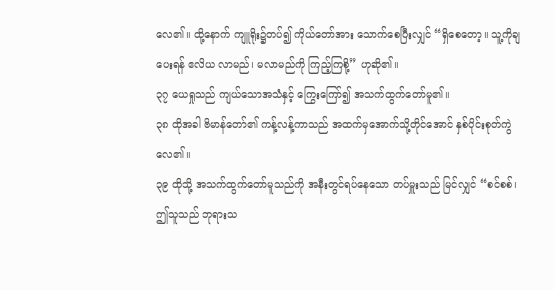လေ၏။ ထို့နောက် ကျူရိုး၌တပ်၍ ကိုယ်တော်အား သောက်စေပြီးလျှင် “ရှိစေတော့။ သူ့ကိုချပေးရန် ဧလိယ လာမည်၊ မလာမည်ကို ကြည့်ကြစို့” ဟုဆို၏။
၃၇ ယေရှုသည် ကျယ်သောအသံနှင့် ကြွေးကြော်၍ အသက်ထွက်တော်မူ၏။
၃၈ ထိုအခါ ဗိမာန်တော်၏ ကန့်လန့်ကာသည် အထက်မှအောက်သို့တိုင်အောင် နှစ်ပိုင်းစုတ်ကွဲလေ၏။
၃၉ ထိုသို့ အသက်ထွက်တော်မူသည်ကို အနီးတွင်ရပ်နေသော တပ်မှူးသည် မြင်လျှင် “စင်စစ်၊ ဤသူသည် ဘုရားသ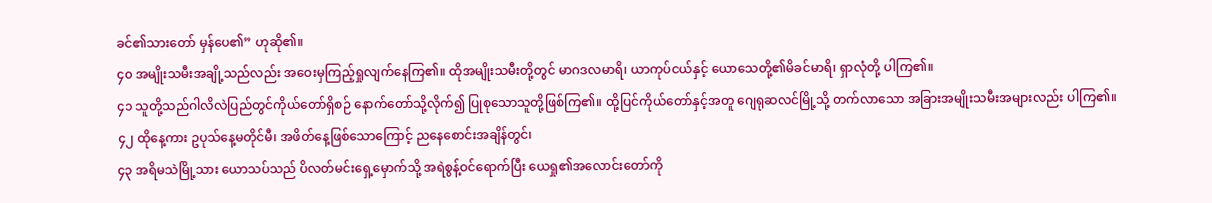ခင်၏သားတော် မှန်ပေ၏” ဟုဆို၏။
၄၀ အမျိုးသမီးအချို့သည်လည်း အဝေးမှကြည့်ရှုလျက်နေကြ၏။ ထိုအမျိုးသမီးတို့တွင် မာဂဒလမာရိ၊ ယာကုပ်ငယ်နှင့် ယောသေတို့၏မိခင်မာရိ၊ ရှာလုံတို့ ပါကြ၏။
၄၁ သူတို့သည်ဂါလိလဲပြည်တွင်ကိုယ်တော်ရှိစဉ် နောက်တော်သို့လိုက်၍ ပြုစုသောသူတို့ဖြစ်ကြ၏။ ထို့ပြင်ကိုယ်တော်နှင့်အတူ ဂျေရုဆလင်မြို့သို့ တက်လာသော အခြားအမျိုးသမီးအများလည်း ပါကြ၏။
၄၂ ထိုနေ့ကား ဥပုသ်နေ့မတိုင်မီ၊ အဖိတ်နေ့ဖြစ်သောကြောင့် ညနေစောင်းအချိန်တွင်၊
၄၃ အရိမသဲမြို့သား ယောသပ်သည် ပိလတ်မင်းရှေ့မှောက်သို့ အရဲစွန့်ဝင်ရောက်ပြီး ယေရှု၏အလောင်းတော်ကို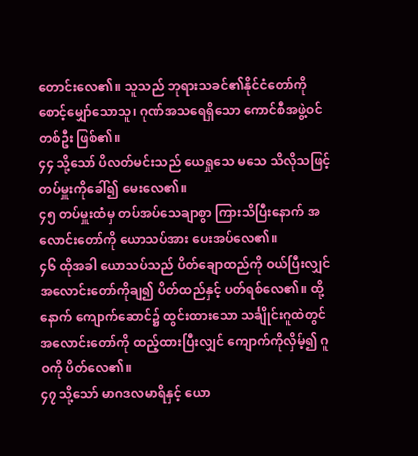တောင်းလေ၏။ သူသည် ဘုရားသခင်၏နိုင်ငံတော်ကို စောင့်မျှော်သောသူ၊ ဂုဏ်အသရေရှိသော ကောင်စီအဖွဲ့ဝင်တစ်ဦး ဖြစ်၏။
၄၄ သို့သော် ပိလတ်မင်းသည် ယေရှုသေ မသေ သိလိုသဖြင့် တပ်မှူးကိုခေါ်၍ မေးလေ၏။
၄၅ တပ်မှူးထံမှ တပ်အပ်သေချာစွာ ကြားသိပြီးနောက် အလောင်းတော်ကို ယောသပ်အား ပေးအပ်လေ၏။
၄၆ ထိုအခါ ယောသပ်သည် ပိတ်ချောထည်ကို ဝယ်ပြီးလျှင် အလောင်းတော်ကိုချ၍ ပိတ်ထည်နှင့် ပတ်ရစ်လေ၏။ ထို့နောက် ကျောက်ဆောင်၌ ထွင်းထားသော သင်္ချိုင်းဂူထဲတွင် အလောင်းတော်ကို ထည့်ထားပြီးလျှင် ကျောက်ကိုလှိမ့်၍ ဂူဝကို ပိတ်လေ၏။
၄၇ သို့သော် မာဂဒလမာရိနှင့် ယော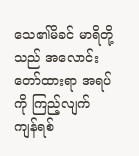သေ၏မိခင် မာရိတို့သည် အလောင်းတော်ထားရာ အရပ်ကို ကြည့်လျက် ကျန်ရစ်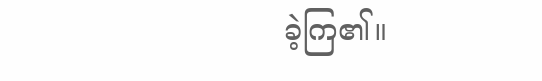ခဲ့ကြ၏။